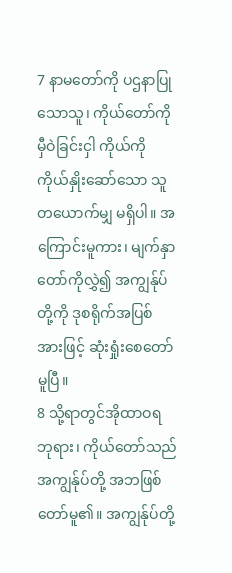7 နာမတော်ကို ပဌနာပြုသောသူ၊ ကိုယ်တော်ကို မှီဝဲခြင်းငှါ ကိုယ်ကိုကိုယ်နှိုးဆော်သော သူတယောက်မျှ မရှိပါ။ အကြောင်းမူကား၊ မျက်နှာတော်ကိုလွှဲ၍ အကျွန်ုပ်တို့ကို ဒုစရိုက်အပြစ်အားဖြင့် ဆုံးရှုံးစေတော်မူပြီ။
8 သို့ရာတွင်အိုထာဝရဘုရား၊ ကိုယ်တော်သည် အကျွန်ုပ်တို့ အဘဖြစ်တော်မူ၏။ အကျွန်ုပ်တို့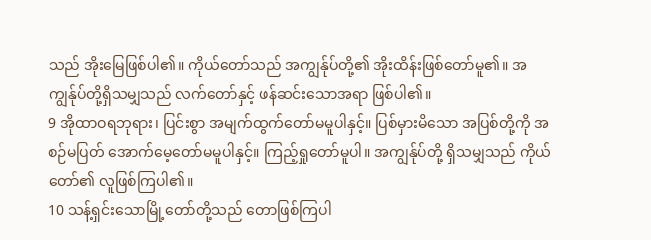သည် အိုးမြေဖြစ်ပါ၏။ ကိုယ်တော်သည် အကျွန်ုပ်တို့၏ အိုးထိန်းဖြစ်တော်မူ၏။ အကျွန်ုပ်တို့ရှိသမျှသည် လက်တော်နှင့် ဖန်ဆင်းသောအရာ ဖြစ်ပါ၏။
9 အိုထာဝရဘုရား၊ ပြင်းစွာ အမျက်ထွက်တော်မမူပါနှင့်။ ပြစ်မှားမိသော အပြစ်တို့ကို အစဉ်မပြတ် အောက်မေ့တော်မမူပါနှင့်။ ကြည့်ရှုတော်မူပါ။ အကျွန်ုပ်တို့ ရှိသမျှသည် ကိုယ်တော်၏ လူဖြစ်ကြပါ၏။
10 သန့်ရှင်းသောမြို့တော်တို့သည် တောဖြစ်ကြပါ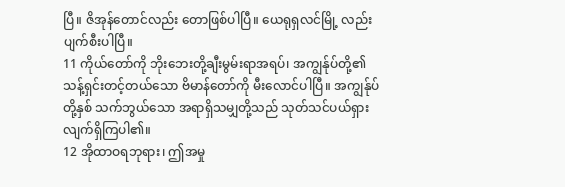ပြီ။ ဇိအုန်တောင်လည်း တောဖြစ်ပါပြီ။ ယေရုရှလင်မြို့ လည်းပျက်စီးပါပြီ။
11 ကိုယ်တော်ကို ဘိုးဘေးတို့ချီးမွမ်းရာအရပ်၊ အကျွန်ုပ်တို့၏ သန့်ရှင်းတင့်တယ်သော ဗိမာန်တော်ကို မီးလောင်ပါပြီ။ အကျွန်ုပ်တို့နှစ် သက်ဘွယ်သော အရာရှိသမျှတို့သည် သုတ်သင်ပယ်ရှားလျက်ရှိကြပါ၏။
12 အိုထာဝရဘုရား၊ ဤအမှု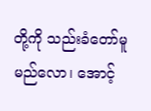တို့ကို သည်းခံတော်မူမည်လော၊ အောင့်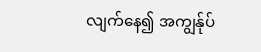လျက်နေ၍ အကျွန်ုပ်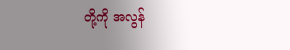တို့ကို အလွန်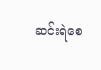ဆင်းရဲစေ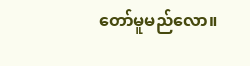တော်မူမည်လော။